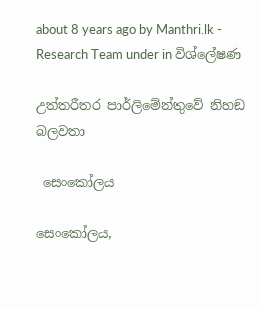about 8 years ago by Manthri.lk - Research Team under in විශ්ලේෂණ

උත්තරීතර පාර්ලිමේන්තුවේ නිහඞ බලවතා

 සෙංකෝලය

සෙංකෝලය,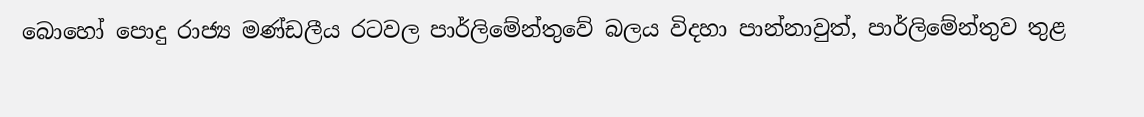බොහෝ පොදු රාජ්‍ය මණ්ඩලීය රටවල පාර්ලිමේන්තුවේ බලය විදහා පාන්නාවුත්, පාර්ලිමේන්තුව තුළ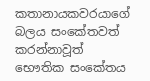කතානායකවරයාගේ බලය සංකේතවත් කරන්නාවූත් භෞතික සංකේතය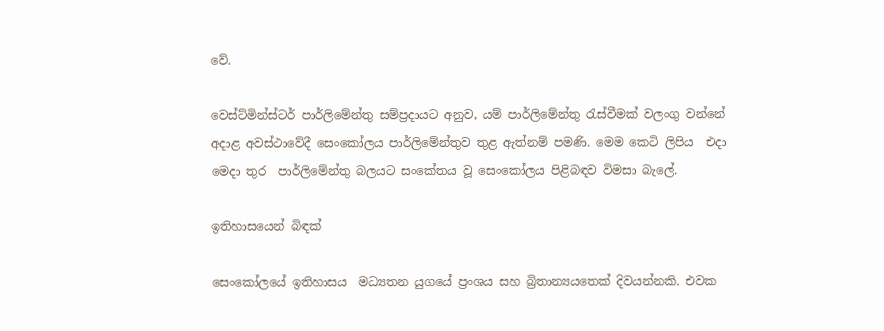වේ.

වෙස්ට්මින්ස්ටර් පාර්ලිමේන්තු සම්ප්‍රදායට අනුව, යම් පාර්ලිමේන්තු රැස්වීමක් වලංගු වන්නේ අදාළ අවස්ථාවේදී සෙංකෝලය පාර්ලිමේන්තුව තුළ ඇත්නම් පමණි. මෙම කෙටි ලිපිය  එදා මෙදා තුර  පාර්ලිමේන්තු බලයට සංකේතය වූ සෙංකෝලය පිළිබඳව විමසා බැලේ.

ඉතිහාසයෙන් බිඳක්

සෙංකෝලයේ ඉතිහාසය  මධ්‍යතන යුගයේ ප්‍රංශය සහ බ්‍රිතාන්‍යයතෙක් දිවයන්නකි. එවක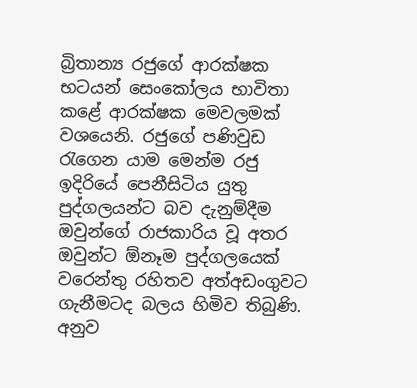බ්‍රිතාන්‍ය රජුගේ ආරක්ෂක භටයන් සෙංකෝලය භාවිතා කළේ ආරක්ෂක මෙවලමක් වශයෙනි. රජුගේ පණිවුඩ රැගෙන යාම මෙන්ම රජු ඉදිරියේ පෙනීසිටිය යුතු පුද්ගලයන්ට බව දැනුම්දීම ඔවුන්ගේ රාජකාරිය වූ අතර ඔවුන්ට ඕනෑම පුද්ගලයෙක් වරෙන්තු රහිතව අත්අඩංගුවට ගැනීමටද බලය හිමිව තිබුණි. අනුව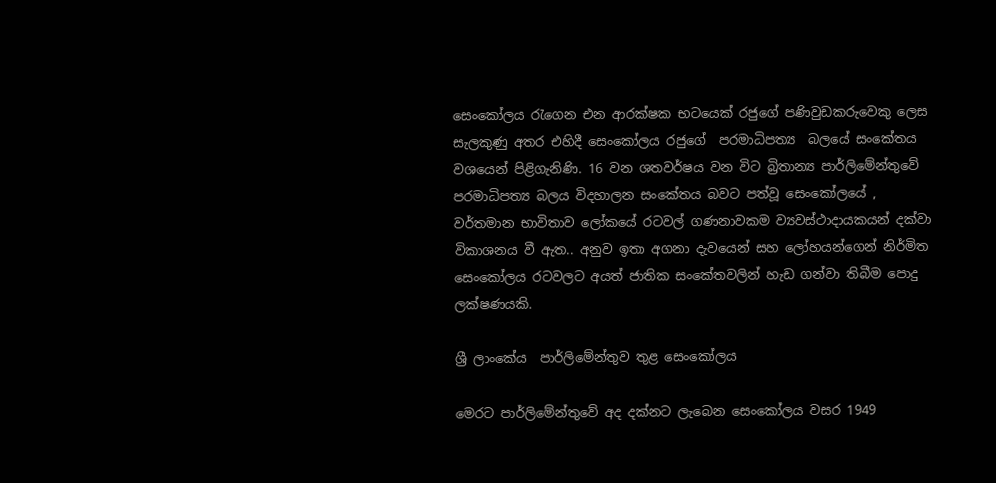සෙංකෝලය රැගෙන එන ආරක්ෂක භටයෙක් රජුගේ පණිවුඩකරුවෙකු ලෙස සැලකුණු අතර එහිදී සෙංකෝලය රජුගේ  පරමාධිපත්‍ය  බලයේ සංකේතය වශයෙන් පිළිගැනිණි. 16 වන ශතවර්ෂය වන විට බ්‍රිතාන්‍ය පාර්ලිමේන්තුවේ පරමාධිපත්‍ය බලය විදහාලන සංකේතය බවට පත්වූ සෙංකෝලයේ , වර්තමාන භාවිතාව ලෝකයේ රටවල් ගණනාවකම ව්‍යවස්ථාදායකයන් දක්වා විකාශනය වී ඇත.. අනුව ඉතා අගනා දැවයෙන් සහ ලෝහයන්ගෙන් නිර්මිත සෙංකෝලය රටවලට අයත් ජාතික සංකේතවලින් හැඩ ගන්වා තිබීම පොදු ලක්ෂණයකි.

ශ්‍රී ලාංකේය  පාර්ලිමේන්තුව තුළ සෙංකෝලය

මෙරට පාර්ලිමේන්තුවේ අද දක්නට ලැබෙන සෙංකෝලය වසර 1949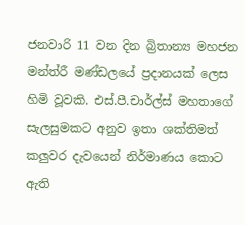ජනවාරි 11 වන දින බ්‍රිතාන්‍ය මහජන මන්ත්රී මණ්ඩලයේ ප්‍රදානයක් ලෙස හිමි වූවකි. එස්.පී.චාර්ල්ස් මහතාගේ සැලසුමකට අනුව ඉතා ශක්තිමත් කලුවර දැවයෙන් නිර්මාණය කොට ඇති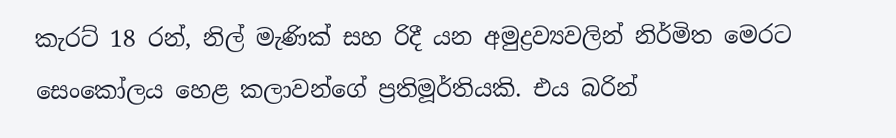කැරට් 18 රන්, නිල් මැණික් සහ රිදී යන අමුද්‍රව්‍යවලින් නිර්මිත මෙරට සෙංකෝලය හෙළ කලාවන්ගේ ප්‍රතිමූර්තියකි. එය බරින්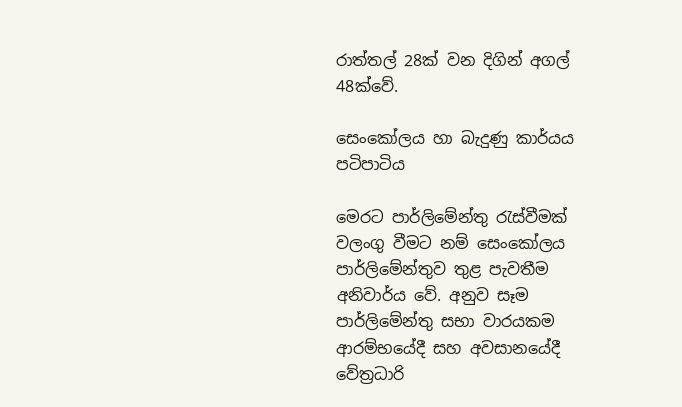රාත්තල් 28ක් වන දිගින් අගල් 48ක්වේ.

සෙංකෝලය හා බැදුණු කාර්යය පටිපාටිය

මෙරට පාර්ලිමේන්තු රැස්වීමක් වලංගු වීමට නම් සෙංකෝලය පාර්ලිමේන්තුව තුළ පැවතීම අනිවාර්ය වේ. අනුව සෑම පාර්ලිමේන්තු සභා වාරයකම ආරම්භයේදී සහ අවසානයේදී වේත්‍රධාරි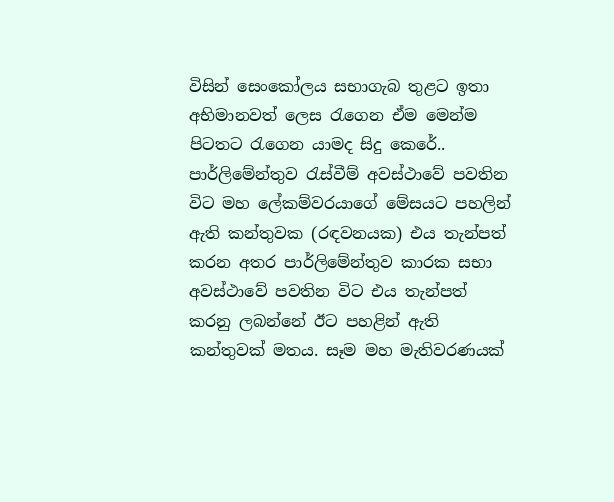විසින් සෙංකෝලය සභාගැබ තුළට ඉතා අභිමානවත් ලෙස රැගෙන ඒම මෙන්ම පිටතට රැගෙන යාමද සිදු කෙරේ.. පාර්ලිමේන්තුව රැස්වීම් අවස්ථාවේ පවතින විට මහ ලේකම්වරයාගේ මේසයට පහලින් ඇති කන්තුවක (රඳවනයක) එය තැන්පත් කරන අතර පාර්ලිමේන්තුව කාරක සභා අවස්ථාවේ පවතින විට එය තැන්පත් කරනු ලබන්නේ ඊට පහළින් ඇති කන්තුවක් මතය. සෑම මහ මැතිවරණයක්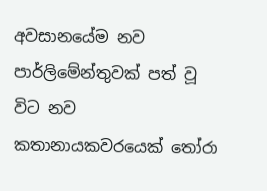අවසානයේම නව පාර්ලිමේන්තුවක් පත් වූ විට නව කතානායකවරයෙක් තෝරා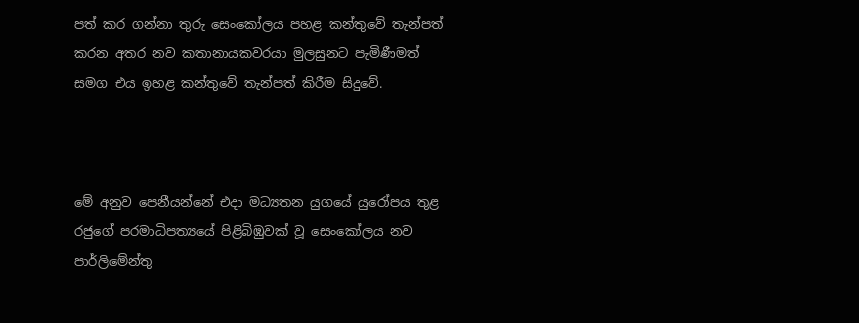පත් කර ගන්නා තුරු සෙංකෝලය පහළ කන්තුවේ තැන්පත් කරන අතර නව කතානායකවරයා මුලසුනට පැමිණීමත් සමග එය ඉහළ කන්තුවේ තැන්පත් කිරීම සිදුවේ.



මේ අනුව පෙනීයන්නේ එදා මධ්‍යතන යුගයේ යුරෝපය තුළ රජුගේ පරමාධිපත්‍යයේ පිළිබිඹුවක් වූ සෙංකෝලය නව පාර්ලිමේන්තු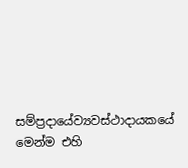සම්ප්‍රදායේව්‍යවස්ථාදායකයේ මෙන්ම එහි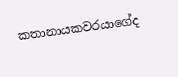කතානායකවරයාගේද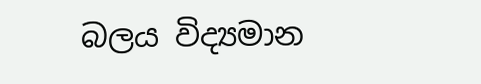බලය විද්‍යමාන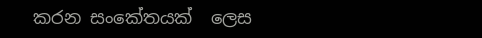කරන සංකේතයක්  ලෙස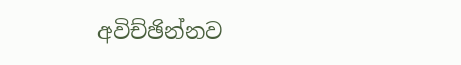අවිච්ඡින්නව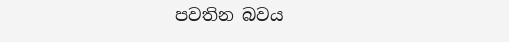පවතින බවය